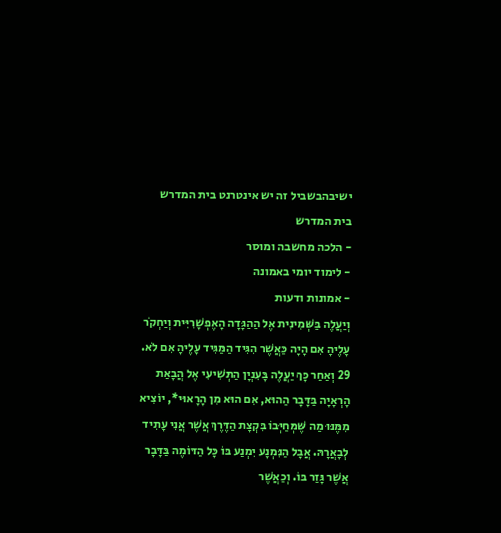ישיבהבשביל זה יש אינטרנט בית המדרש
בית המדרש
- הלכה מחשבה ומוסר
- לימוד יומי באמונה
- אמונות ודעות
וְיַעֲלֶה בַּשְּׁמִינִית אֶל הַהַגָּדָה הָאֶפְשָׁרִיִּית וְיַחְקֹר עָלֶיהָ אִם הָיָה כַּאֲשֶׁר הִגִּיד הַמַּגִּיד עָלֶיהָ אִם לֹא. 29 וְאַחַר כָּךְ יַעֲלֶה בָּעִנְיָן הַתְּשִׁיעִי אֶל הֲבָאַת הָרְאָיָה בַּדָּבָר הַהוּא, אִם הוּא מִן הָרָאוּי*, יוֹצִיא מִמֶּנּוּ מַה שֶּׁמְּחַיְּבוֹ בִּקְצָת הַדֶּרֶךְ אֲשֶׁר אֲנִי עָתִיד לְבָאֲרָהּ. אֲבָל הַנִּמְנָע יִמְנַע בּוֹ כָּל הַדּוֹמֶה בַּדָּבָר אֲשֶׁר גָּזַר בּוֹ. וְכַאֲשֶׁר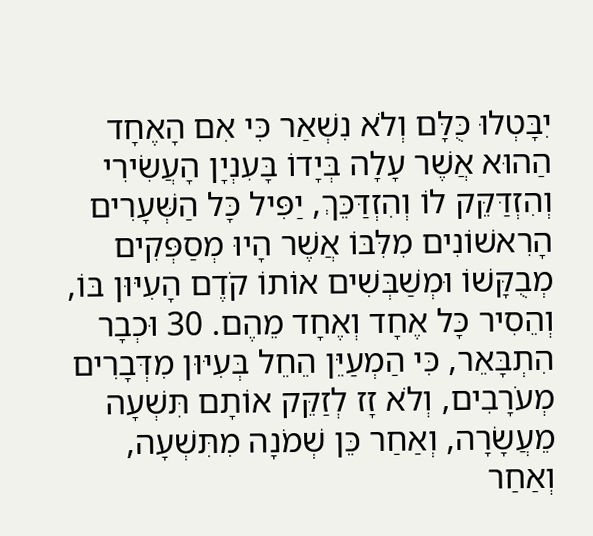יִבָּטְלוּ כֻּלָּם וְלֹא נִשְׁאַר כִּי אִם הָאֶחָד הַהוּא אֲשֶׁר עָלָה בְּיָדוֹ בָּעִנְיָן הָעֲשִׂירִי וְהִזְדַּקֵּק לוֹ וְהִזְדַּכֵּךְ, יַפִּיל כָּל הַשְּׁעָרִים הָרִאשׁוֹנִים מִלִּבּוֹ אֲשֶׁר הָיוּ מְסַפְּקִים מְבֻקָּשׁוֹ וּמְשַׁבְּשִׁים אוֹתוֹ קֹדֶם הָעִיּוּן בּוֹ, וְהֵסִיר כָּל אֶחָד וְאֶחָד מֵהֶם. 30 וּכְבָר הִתְבָּאֵר, כִּי הַמְעַיֵּן הֵחֵל בְּעִיּוּן מִדְּבָרִים מְעֹרָבִים, וְלֹא זָז לְזַקֵּק אוֹתָם תִּשְׁעָה מֵעֲשָׂרָה, וְאַחַר כֵּן שְׁמֹנָה מִתִּשְׁעָה, וְאַחַר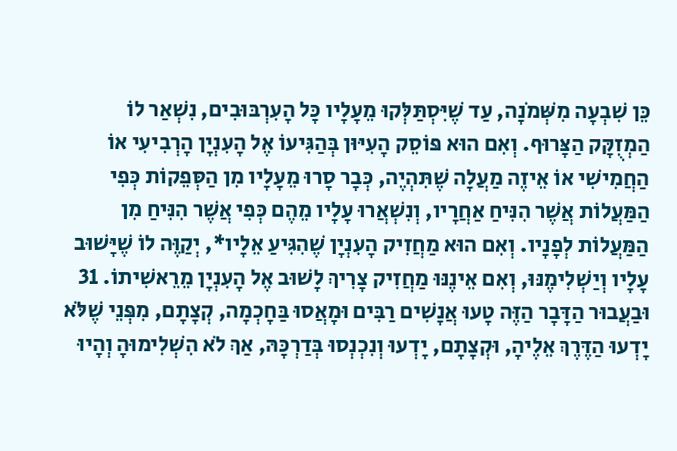כֵּן שִׁבְעָה מִשְּׁמֹנָה, עַד שֶׁיִּסְתַּלְּקוּ מֵעָלָיו כָּל הָעִרְבּוּבִים, נִשְׁאַר לוֹ הַמְזֻקָּק הַצָּרוּף. וְאִם הוּא פּוֹסֵק הָעִיּוּן בְּהַגִּיעוֹ אֶל הָעִנְיָן הָרְבִיעִי אוֹ הַחֲמִישִׁי אוֹ אֵיזֶה מַעֲלָה שֶׁתִּהְיֶה, כְּבָר סָרוּ מֵעָלָיו מִן הַסְּפֵקוֹת כְּפִי הַמַּעֲלוֹת אֲשֶׁר הִנִּיחַ אַחֲרָיו, וְנִשְׁאֲרוּ עָלָיו מֵהֶם כְּפִי אֲשֶׁר הִנִּיחַ מִן הַמַּעֲלוֹת לְפָנָיו. וְאִם הוּא מַחֲזִיק הָעִנְיָן שֶׁהִגִּיעַ אֵלָיו*, יְקַוֶּה לוֹ שֶׁיָּשׁוּב עָלָיו וְיַשְׁלִימֶנּוּ, וְאִם אֵינֶנּוּ מַחֲזִיק צָרִיךְ לָשׁוּב אֶל הָעִנְיָן מֵרֵאשִׁיתוֹ. 31 וּבַעֲבוּר הַדָּבָר הַזֶּה טָעוּ אֲנָשִׁים רַבִּים וּמָאֲסוּ בַּחָכְמָה, קְצָתָם, מִפְּנֵי שֶׁלֹּא יָדְעוּ הַדֶּרֶךְ אֵלֶיהָ, וּקְצָתָם, יָדְעוּ וְנִכְנְסוּ בְּדַרְכָּהּ, אַךְ לֹא הִשְׁלִימוּהָ וְהָיוּ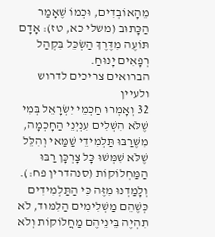מֵהָאוֹבְדִים, וּכְמוֹ שֶׁאָמַר הַכָּתוּב (משלי כא, טז): אָדָם תּוֹעֶה מִדֶּרֶךְ הַשְׂכֵּל בִּקְהַל רְפָאִים יָנוּחַ.
הברואים צריכים לדרוש ולעיין
32 וְאָמְרוּ חַכְמֵי יִשְׂרָאֵל בְּמִי שֶׁלֹּא הִשְׁלִים עִנְיְנֵי הַחָכְמָה, מִשֶּׁרַבּוּ תַּלְמִידֵי שַׁמַּאי וְהִלֵּל שֶׁלֹּא שִׁמְּשׁוּ כָּל צָרְכָּן רַבּוּ הַמַּחְלוֹקוֹת (סנהדרין פח:). וְלָמַדְנוּ מִזֶּה כִּי הַתַּלְמִידִים כְּשֶׁהֵם מַשְׁלִימִים הַלִּמּוּד, לֹא תִהְיֶה בֵּינֵיהֶם מַחֲלוֹקוֹת וְלֹא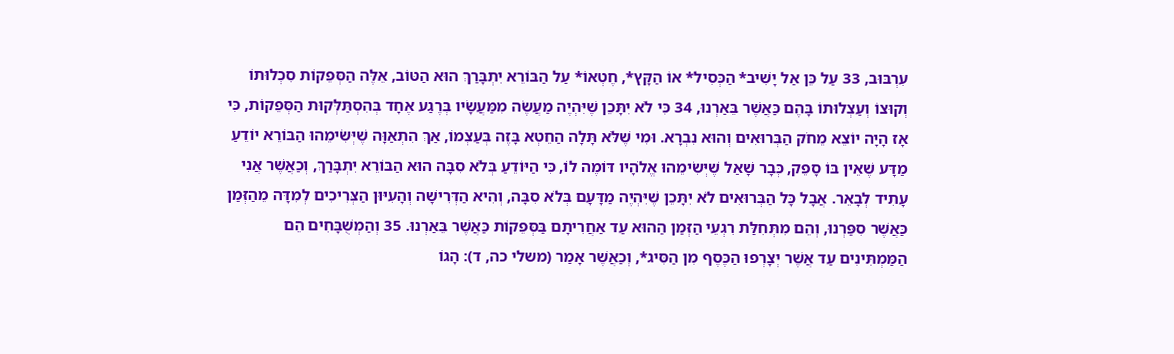עִרְבּוּב, 33 עַל כֵּן אַל יָשִׁיב* הַכְּסִיל* אוֹ הַקָּץ*, חֶטְאוֹ* עַל הַבּוֹרֵא יִתְבָּרַךְ הוּא הַטּוֹב, אֵלֶּה הַסְּפֵקוֹת סִכְלוּתוֹ וְקוּצוֹ וְעַצְלוּתוֹ בָּהֶם כַּאֲשֶׁר בֵּאַרְנוּ, 34 כִּי לֹא יִתָּכֵן שֶׁיִּהְיֶה מַעֲשֶׂה מִמַּעֲשָׂיו בְּרֶגַע אֶחָד בְּהִסְתַּלְּקוּת הַסְּפֵקוֹת, כִּי אָז הָיָה יוֹצֵא מֵחֹק הַבְּרוּאִים וְהוּא נִבְרָא. וּמִי שֶׁלֹּא תָּלָה הַחֵטְא בָּזֶה בְּעַצְמוֹ, אַךְ הִתְאַוָּה שֶׁיְּשִׂימֵהוּ הַבּוֹרֵא יוֹדֵעַ מַדָּע שֶׁאֵין בּוֹ סָפֵק, כְּבָר שָׁאַל שֶׁיְּשִׂימֵהוּ אֱלֹהָיו דּוֹמֶה לוֹ, כִּי הַיּוֹדֵעַ בְּלֹא סִבָּה הוּא הַבּוֹרֵא יִתְבָּרַךְ, וְכַאֲשֶׁר אֲנִי עָתִיד לְבָאֵר. אֲבָל כָּל הַבְּרוּאִים לֹא יִתָּכֵן שֶׁיִּהְיֶה מַדָּעָם בְּלֹא סִבָּה, וְהִיא הַדְּרִישָׁה וְהָעִיּוּן הַצְּרִיכִים לְמִדָּה מֵהַזְּמַן כַּאֲשֶׁר סִפַּרְנוּ, וְהֵם מִתְּחִלַּת רִגְעֵי הַזְּמַן הַהוּא עַד אַחֲרִיתָם בַּסְּפֵקוֹת כַּאֲשֶׁר בֵּאַרְנוּ. 35 וְהַמְשֻׁבָּחִים הֵם הַמַּמְתִּינִים עַד אֲשֶׁר יְצָרְפוּ הַכֶּסֶף מִן הַסִּיג*, וְכַאֲשֶׁר אָמַר (משלי כה, ד): הָגוֹ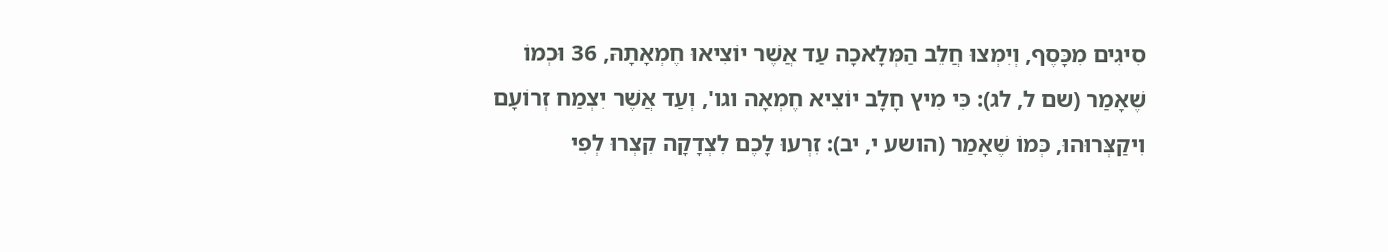סִיגִים מִכָּסֶף, וְיִמְצוּ חֲלֵב הַמְּלָאכָה עַד אֲשֶׁר יוֹצִיאוּ חֶמְאָתָהּ, 36 וּכְמוֹ שֶׁאָמַר (שם ל, לג): כִּי מִיץ חָלָב יוֹצִיא חֶמְאָה וגו', וְעַד אֲשֶׁר יִצְמַח זְרוֹעָם וִיקַצְּרוּהוּ, כְּמוֹ שֶׁאָמַר (הושע י, יב): זִרְעוּ לָכֶם לִצְדָקָה קִצְרוּ לְפִי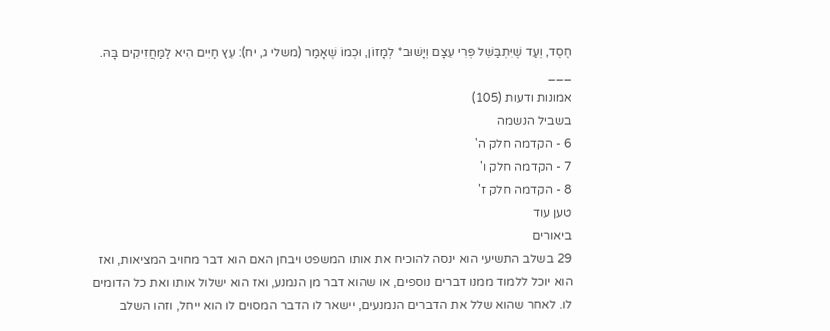חֶסֶד, וְעַד שֶׁיִּתְבַּשֵּׁל פְּרִי עֵצָם וְיָשׁוּב* לְמָזוֹן, וּכְמוֹ שֶׁאָמַר (משלי ג, יח): עֵץ חַיִּים הִיא לַמַּחֲזִיקִים בָּהּ.
___
אמונות ודעות (105)
בשביל הנשמה
6 - הקדמה חלק ה'
7 - הקדמה חלק ו'
8 - הקדמה חלק ז'
טען עוד
ביאורים
29 בשלב התשיעי הוא ינסה להוכיח את אותו המשפט ויבחן האם הוא דבר מחויב המציאות, ואז הוא יוכל ללמוד ממנו דברים נוספים, או שהוא דבר מן הנמנע, ואז הוא ישלול אותו ואת כל הדומים לו. לאחר שהוא שלל את הדברים הנמנעים, יישאר לו הדבר המסוים לו הוא ייחל, וזהו השלב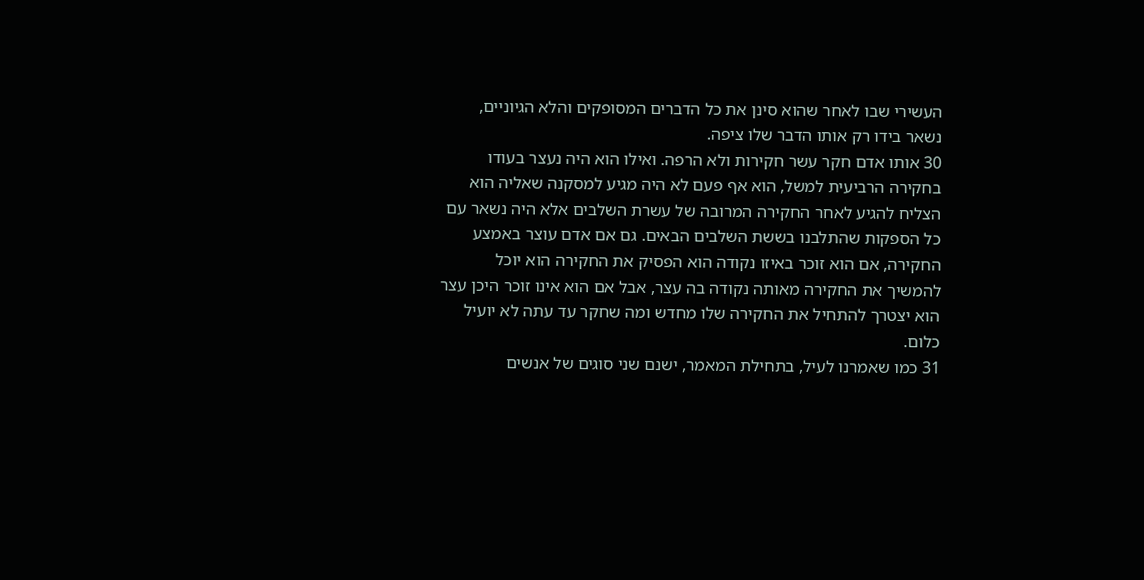העשירי שבו לאחר שהוא סינן את כל הדברים המסופקים והלא הגיוניים, נשאר בידו רק אותו הדבר שלו ציפה.
30 אותו אדם חקר עשר חקירות ולא הרפה. ואילו הוא היה נעצר בעודו בחקירה הרביעית למשל, הוא אף פעם לא היה מגיע למסקנה שאליה הוא הצליח להגיע לאחר החקירה המרובה של עשרת השלבים אלא היה נשאר עם כל הספקות שהתלבנו בששת השלבים הבאים. גם אם אדם עוצר באמצע החקירה, אם הוא זוכר באיזו נקודה הוא הפסיק את החקירה הוא יוכל להמשיך את החקירה מאותה נקודה בה עצר, אבל אם הוא אינו זוכר היכן עצר הוא יצטרך להתחיל את החקירה שלו מחדש ומה שחקר עד עתה לא יועיל כלום.
31 כמו שאמרנו לעיל, בתחילת המאמר, ישנם שני סוגים של אנשים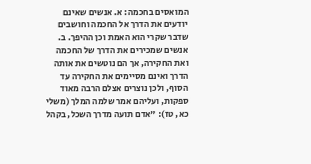המואסים בחכמה: א. אנשים שאינם יודעים את הדרך אל החכמה וחושבים שדבר שקרי הוא האמת וכן ההיפך. ב. אנשים שמכירים את הדרך של החכמה ואת החקירה, אך הם נוטשים את אותה הדרך ואינם מסיימים את החקירה עד הסוף, ולכן נוצרים אצלם הרבה מאוד ספקות, ועליהם אמר שלמה המלך (משלי כא, טז): "אדם תועה מדרך השכל, בקהל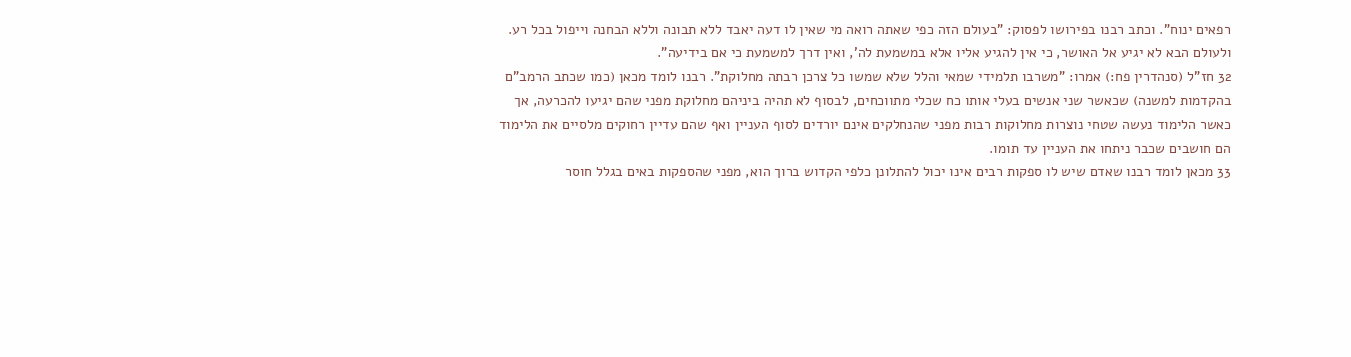רפאים ינוח". וכתב רבנו בפירושו לפסוק: "בעולם הזה כפי שאתה רואה מי שאין לו דעה יאבד ללא תבונה וללא הבחנה וייפול בכל רע. ולעולם הבא לא יגיע אל האושר, כי אין להגיע אליו אלא במשמעת לה', ואין דרך למשמעת כי אם בידיעה".
32 חז"ל (סנהדרין פח:) אמרו: "משרבו תלמידי שמאי והלל שלא שמשו כל צרכן רבתה מחלוקת". רבנו לומד מכאן (כמו שכתב הרמב"ם בהקדמות למשנה) שכאשר שני אנשים בעלי אותו כח שכלי מתווכחים, לבסוף לא תהיה ביניהם מחלוקת מפני שהם יגיעו להכרעה, אך כאשר הלימוד נעשה שטחי נוצרות מחלוקות רבות מפני שהנחלקים אינם יורדים לסוף העניין ואף שהם עדיין רחוקים מלסיים את הלימוד הם חושבים שכבר ניתחו את העניין עד תומו.
33 מכאן לומד רבנו שאדם שיש לו ספקות רבים אינו יכול להתלונן כלפי הקדוש ברוך הוא, מפני שהספקות באים בגלל חוסר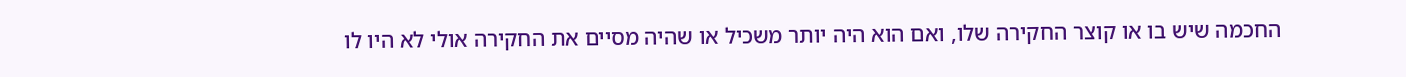החכמה שיש בו או קוצר החקירה שלו, ואם הוא היה יותר משכיל או שהיה מסיים את החקירה אולי לא היו לו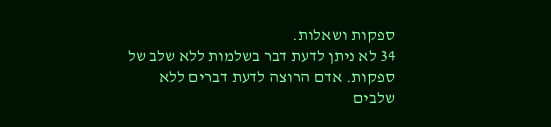ספקות ושאלות.
34 לא ניתן לדעת דבר בשלמות ללא שלב של ספקות. אדם הרוצה לדעת דברים ללא שלבים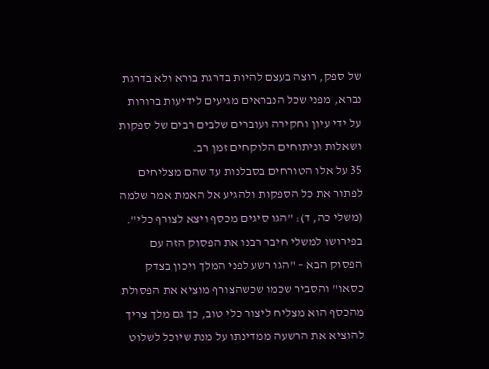של ספק, רוצה בעצם להיות בדרגת בורא ולא בדרגת נברא, מפני שכל הנבראים מגיעים לידיעות ברורות על ידי עיון וחקירה ועוברים שלבים רבים של ספקות ושאלות וניתוחים הלוקחים זמן רב.
35 על אלו הטורחים בסבלנות עד שהם מצליחים לפתור את כל הספקות ולהגיע אל האמת אמר שלמה (משלי כה, ד): "הגו סיגים מכסף ויצא לצורף כלי". בפירושו למשלי חיבר רבנו את הפסוק הזה עם הפסוק הבא – "הגו רשע לפני המלך ויכון בצדק כסאו" והסביר שכמו שכשהצורף מוציא את הפסולת מהכסף הוא מצליח ליצור כלי טוב, כך גם מלך צריך להוציא את הרשעה ממדינתו על מנת שיוכל לשלוט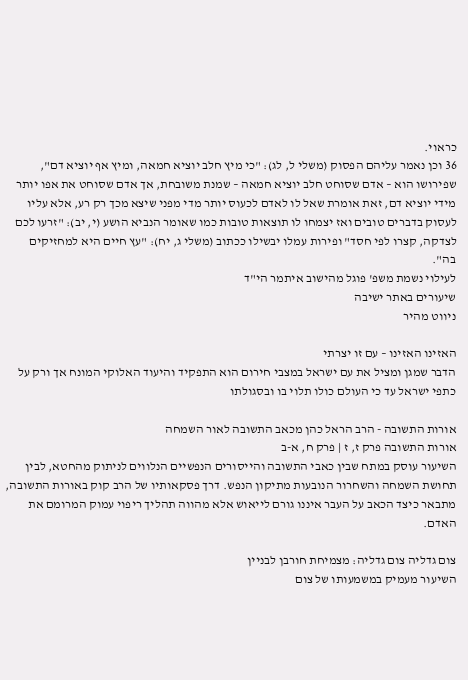כראוי.
36 וכן נאמר עליהם הפסוק (משלי ל, לג): "כי מיץ חלב יוציא חמאה, ומיץ אף יוציא דם", שפירושו הוא – אדם שסוחט חלב יוציא חמאה – שמנת משובחת, אך אדם שסוחט את אפו יותר מידי יוציא דם, זאת אומרת שאל לו לאדם לכעוס יותר מדי מפני שיצא מכך רק רע, אלא עליו לעסוק בדברים טובים ואז יצמחו לו תוצאות טובות כמו שאומר הנביא הושע (י, יב): "זרעו לכם לצדקה, קצרו לפי חסד" ופירות עמלו יבשילו ככתוב (משלי ג, יח): "עץ חיים היא למחזיקים בה".
לעילוי נשמת משפ' פוגל מהישוב איתמר הי"ד
שיעורים באתר ישיבה
ניווט מהיר

האזינו האזינו – עם זו יצרתי
הדבר שמגן ומציל את עם ישראל במצבי חירום הוא התפקיד והיעוד האלוקי המונח אך ורק על כתפי ישראל עד כי העולם כולו תלוי בו ובסגולתו

אורות התשובה - הרב הראל כהן מכאב התשובה לאור השמחה
אורות התשובה פרק ז, ז | פרק ח, א-ב
השיעור עוסק במתח שבין כאבי התשובה והייסורים הנפשיים הנלווים לניתוק מהחטא, לבין תחושת השמחה והשחרור הנובעות מתיקון הנפש. דרך פסקאותיו של הרב קוק באורות התשובה, מתבאר כיצד הכאב על העבר איננו גורם לייאוש אלא מהווה תהליך ריפוי עמוק המרומם את האדם.

צום גדליה צום גדליה: מצמיחת חורבן לבניין
השיעור מעמיק במשמעותו של צום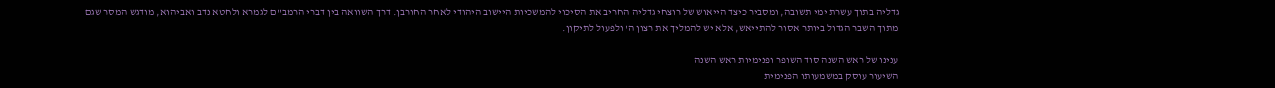גדליה בתוך עשרת ימי תשובה, ומסביר כיצד הייאוש של רוצחי גדליה החריב את הסיכוי להמשכיות היישוב היהודי לאחר החורבן. דרך השוואה בין דברי הרמב"ם לגמרא ולחטא נדב ואביהוא, מודגש המסר שגם מתוך השבר הגדול ביותר אסור להתייאש, אלא יש להמליך את רצון ה' ולפעול לתיקון.

ענינו של ראש השנה סוד השופר ופנימיות ראש השנה
השיעור עוסק במשמעותו הפנימית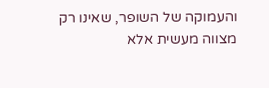והעמוקה של השופר, שאינו רק מצווה מעשית אלא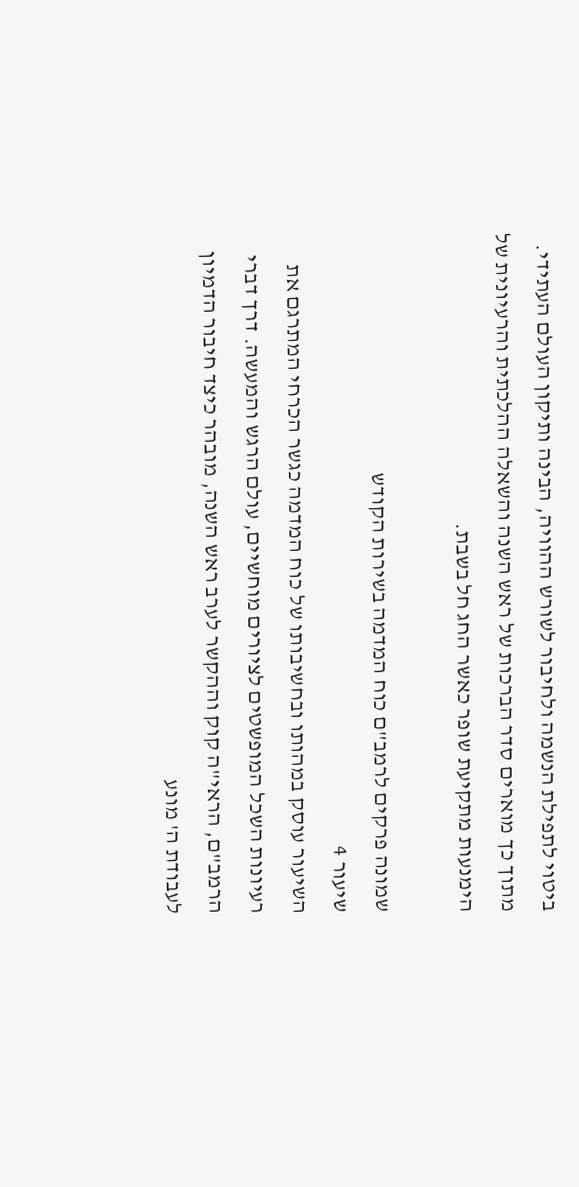ביטוי לתפילת הנשמה ולחיבור לשורש ההוויה, הבינה ותיקון העולם העתידי. מתוך כך מוארים סדר הברכות של ראש השנה והשאלה ההלכתית והרעיונית של הימנעות מתקיעת שופר כאשר החג חל בשבת.

שמונה פרקים לרמב"ם כוח המדמה בשירות הקודש
שיעור 4
השיעור עוסק במהותו ובחשיבותו של כוח המדמה כגשר הכרחי המתרגם את רעיונות השכל המופשטים לציורים מוחשיים, עולם הרגש והמעשה. דרך דברי הרמב"ם, הראי"ה קוק וההקשר לערב ראש השנה, מובהר כיצד חיבור הדמיון לעבודת ה' מונע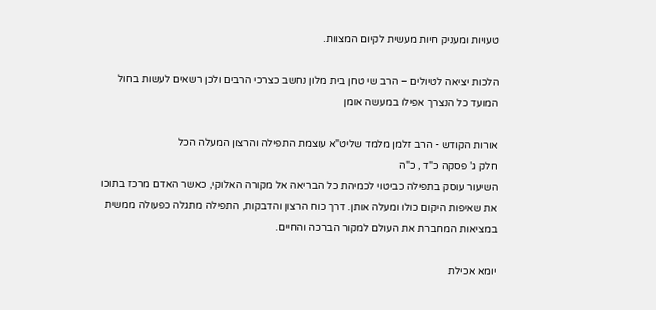טעויות ומעניק חיות מעשית לקיום המצוות.

הלכות יציאה לטיולים – הרב שי טחן בית מלון נחשב כצרכי הרבים ולכן רשאים לעשות בחול המועד כל הנצרך אפילו במעשה אומן

אורות הקודש - הרב זלמן מלמד שליט"א עוצמת התפילה והרצון המעלה הכל
חלק ג' פסקה כ"ד , כ"ה
השיעור עוסק בתפילה כביטוי לכמיהת כל הבריאה אל מקורה האלוקי, כאשר האדם מרכז בתוכו את שאיפות היקום כולו ומעלה אותן. דרך כוח הרצון והדבקות, התפילה מתגלה כפעולה ממשית במציאות המחברת את העולם למקור הברכה והחיים.

יומא אכילת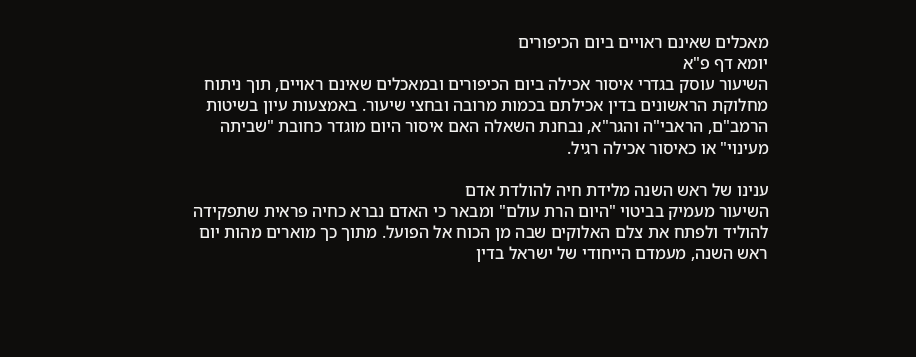מאכלים שאינם ראויים ביום הכיפורים
יומא דף פ"א
השיעור עוסק בגדרי איסור אכילה ביום הכיפורים ובמאכלים שאינם ראויים, תוך ניתוח מחלוקת הראשונים בדין אכילתם בכמות מרובה ובחצי שיעור. באמצעות עיון בשיטות הרמב"ם, הראבי"ה והגר"א, נבחנת השאלה האם איסור היום מוגדר כחובת "שביתה מעינוי" או כאיסור אכילה רגיל.

ענינו של ראש השנה מלידת חיה להולדת אדם
השיעור מעמיק בביטוי "היום הרת עולם" ומבאר כי האדם נברא כחיה פראית שתפקידה להוליד ולפתח את צלם האלוקים שבה מן הכוח אל הפועל. מתוך כך מוארים מהות יום ראש השנה, מעמדם הייחודי של ישראל בדין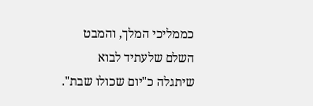כממליכי המלך, והמבט השלם שלעתיד לבוא שיתגלה כ"יום שכולו שבת".